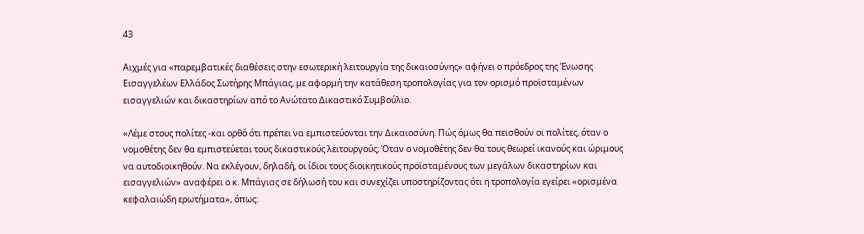43

Αιχμές για «παρεμβατικές διαθέσεις στην εσωτερική λειτουργία της δικαιοσύνης» αφήνει ο πρόεδρος της Ένωσης Εισαγγελέων Ελλάδος Σωτήρης Μπάγιας, με αφορμή την κατάθεση τροπολογίας για τον ορισμό προϊσταμένων εισαγγελιών και δικαστηρίων από το Ανώτατο Δικαστικό Συμβούλιο.

«Λέμε στους πολίτες -και ορθό ότι πρέπει να εμπιστεύονται την Δικαιοσύνη. Πώς όμως θα πεισθούν οι πολίτες, όταν ο νομοθέτης δεν θα εμπιστεύεται τους δικαστικούς λειτουργούς; Όταν ο νομοθέτης δεν θα τους θεωρεί ικανούς και ώριμους να αυτοδιοικηθούν. Να εκλέγουν, δηλαδή, οι ίδιοι τους διοικητικούς προϊσταμένους των μεγάλων δικαστηρίων και εισαγγελιών» αναφέρει ο κ. Μπάγιας σε δήλωσή του και συνεχίζει υποστηρίζοντας ότι η τροπολογία εγείρει «ορισμένα κεφαλαιώδη ερωτήματα», όπως: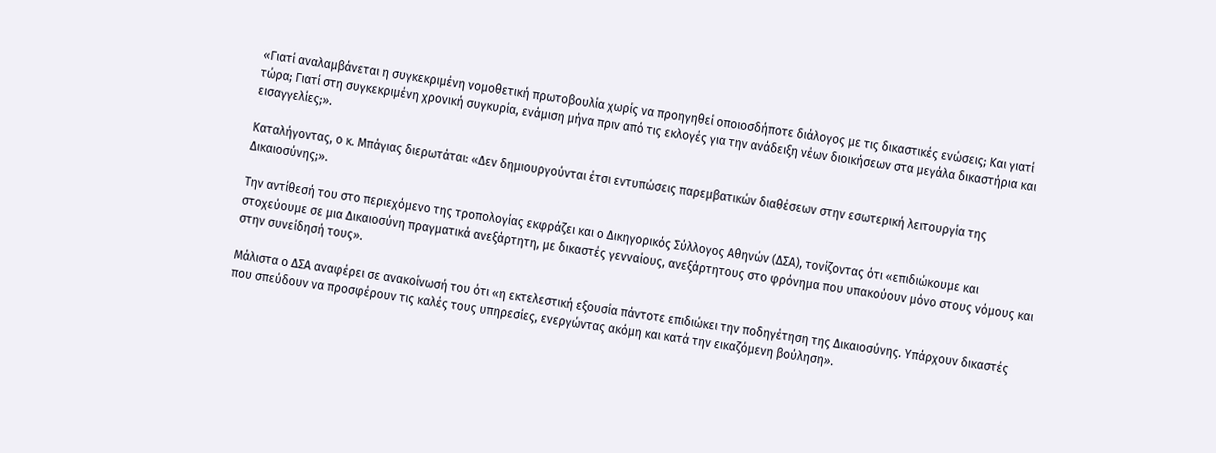«Γιατί αναλαμβάνεται η συγκεκριμένη νομοθετική πρωτοβουλία χωρίς να προηγηθεί οποιοσδήποτε διάλογος με τις δικαστικές ενώσεις; Και γιατί τώρα; Γιατί στη συγκεκριμένη χρονική συγκυρία, ενάμιση μήνα πριν από τις εκλογές για την ανάδειξη νέων διοικήσεων στα μεγάλα δικαστήρια και εισαγγελίες;».

Καταλήγοντας, ο κ. Μπάγιας διερωτάται: «Δεν δημιουργούνται έτσι εντυπώσεις παρεμβατικών διαθέσεων στην εσωτερική λειτουργία της Δικαιοσύνης;».

Την αντίθεσή του στο περιεχόμενο της τροπολογίας εκφράζει και ο Δικηγορικός Σύλλογος Αθηνών (ΔΣΑ), τονίζοντας ότι «επιδιώκουμε και στοχεύουμε σε μια Δικαιοσύνη πραγματικά ανεξάρτητη, με δικαστές γενναίους, ανεξάρτητους στο φρόνημα που υπακούουν μόνο στους νόμους και στην συνείδησή τους».

Μάλιστα ο ΔΣΑ αναφέρει σε ανακοίνωσή του ότι «η εκτελεστική εξουσία πάντοτε επιδιώκει την ποδηγέτηση της Δικαιοσύνης. Υπάρχουν δικαστές που σπεύδουν να προσφέρουν τις καλές τους υπηρεσίες, ενεργώντας ακόμη και κατά την εικαζόμενη βούληση».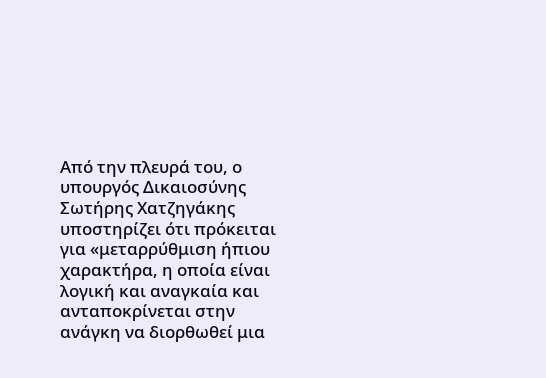Από την πλευρά του, ο υπουργός Δικαιοσύνης Σωτήρης Χατζηγάκης υποστηρίζει ότι πρόκειται για «μεταρρύθμιση ήπιου χαρακτήρα, η οποία είναι λογική και αναγκαία και ανταποκρίνεται στην ανάγκη να διορθωθεί μια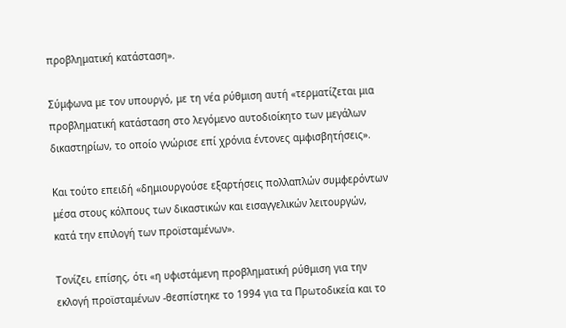προβληματική κατάσταση».

Σύμφωνα με τον υπουργό, με τη νέα ρύθμιση αυτή «τερματίζεται μια προβληματική κατάσταση στο λεγόμενο αυτοδιοίκητο των μεγάλων δικαστηρίων, το οποίο γνώρισε επί χρόνια έντονες αμφισβητήσεις».

Και τούτο επειδή «δημιουργούσε εξαρτήσεις πολλαπλών συμφερόντων μέσα στους κόλπους των δικαστικών και εισαγγελικών λειτουργών, κατά την επιλογή των προϊσταμένων».

Τονίζει, επίσης, ότι «η υφιστάμενη προβληματική ρύθμιση για την εκλογή προϊσταμένων -θεσπίστηκε το 1994 για τα Πρωτοδικεία και το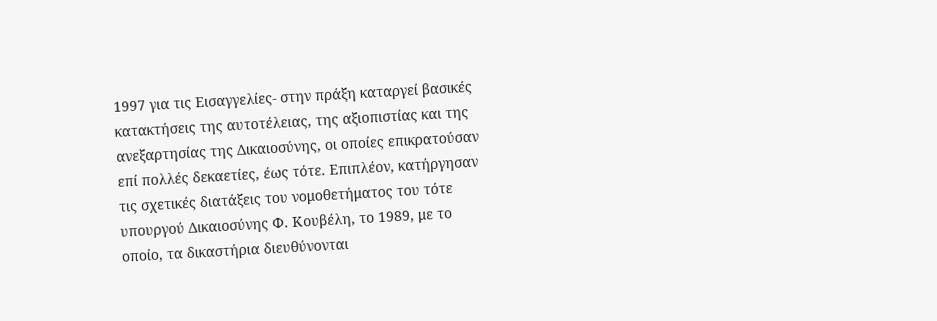1997 για τις Εισαγγελίες- στην πράξη καταργεί βασικές κατακτήσεις της αυτοτέλειας, της αξιοπιστίας και της ανεξαρτησίας της Δικαιοσύνης, οι οποίες επικρατούσαν επί πολλές δεκαετίες, έως τότε. Επιπλέον, κατήργησαν τις σχετικές διατάξεις του νομοθετήματος του τότε υπουργού Δικαιοσύνης Φ. Κουβέλη, το 1989, με το οποίο, τα δικαστήρια διευθύνονται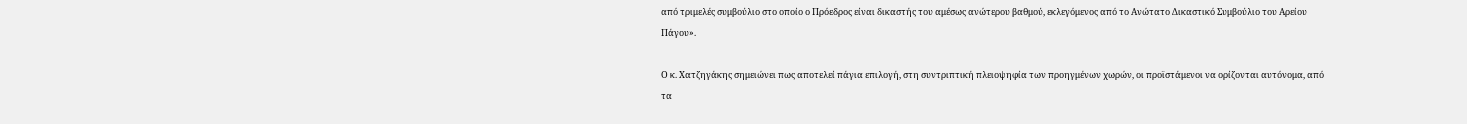από τριμελές συμβούλιο στο οποίο ο Πρόεδρος είναι δικαστής του αμέσως ανώτερου βαθμού, εκλεγόμενος από το Ανώτατο Δικαστικό Συμβούλιο του Αρείου Πάγου».

Ο κ. Χατζηγάκης σημειώνει πως αποτελεί πάγια επιλογή, στη συντριπτική πλειοψηφία των προηγμένων χωρών, οι προϊστάμενοι να ορίζονται αυτόνομα, από τα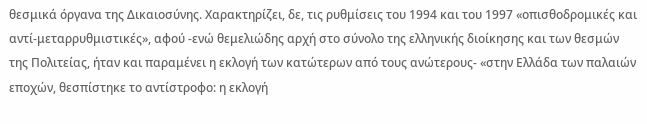θεσμικά όργανα της Δικαιοσύνης. Χαρακτηρίζει, δε, τις ρυθμίσεις του 1994 και του 1997 «οπισθοδρομικές και αντί-μεταρρυθμιστικές», αφού -ενώ θεμελιώδης αρχή στο σύνολο της ελληνικής διοίκησης και των θεσμών της Πολιτείας, ήταν και παραμένει η εκλογή των κατώτερων από τους ανώτερους- «στην Ελλάδα των παλαιών εποχών, θεσπίστηκε το αντίστροφο: η εκλογή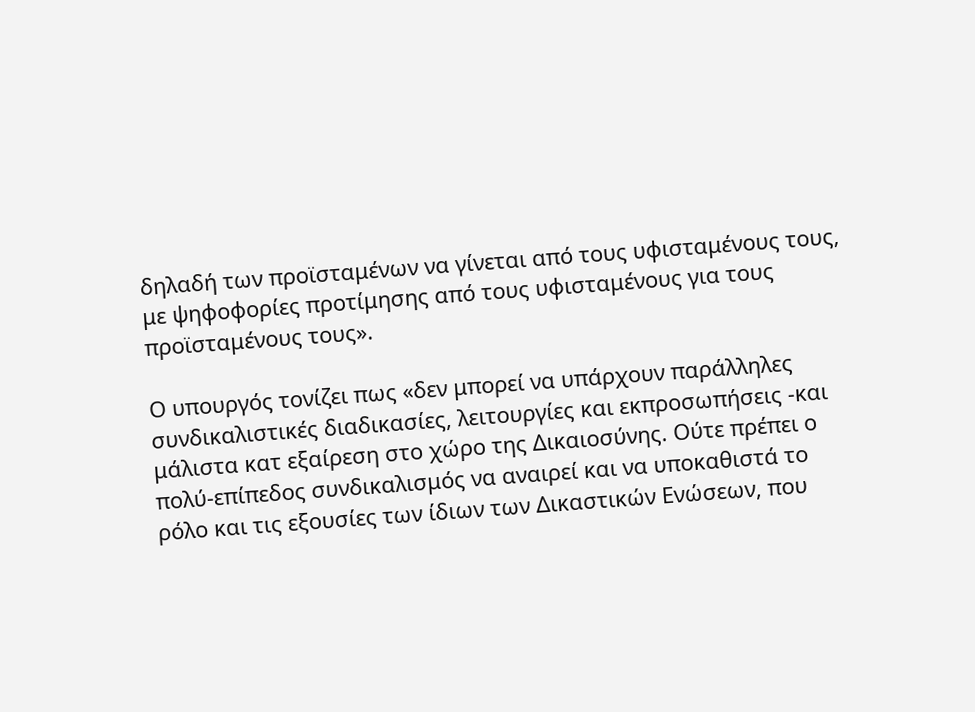δηλαδή των προϊσταμένων να γίνεται από τους υφισταμένους τους, με ψηφοφορίες προτίμησης από τους υφισταμένους για τους προϊσταμένους τους».

Ο υπουργός τονίζει πως «δεν μπορεί να υπάρχουν παράλληλες συνδικαλιστικές διαδικασίες, λειτουργίες και εκπροσωπήσεις -και μάλιστα κατ εξαίρεση στο χώρο της Δικαιοσύνης. Ούτε πρέπει ο πολύ-επίπεδος συνδικαλισμός να αναιρεί και να υποκαθιστά το ρόλο και τις εξουσίες των ίδιων των Δικαστικών Ενώσεων, που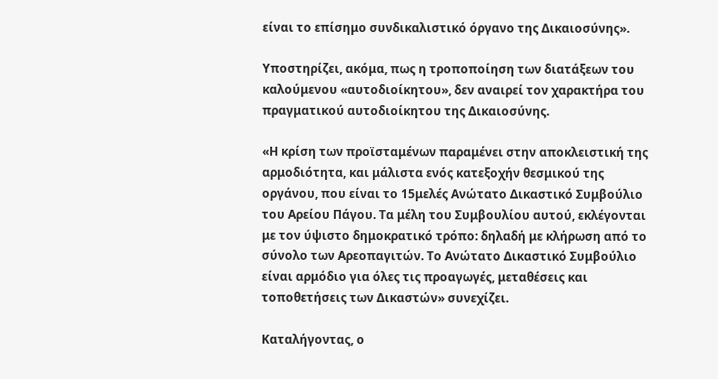είναι το επίσημο συνδικαλιστικό όργανο της Δικαιοσύνης».

Υποστηρίζει, ακόμα, πως η τροποποίηση των διατάξεων του καλούμενου «αυτοδιοίκητου», δεν αναιρεί τον χαρακτήρα του πραγματικού αυτοδιοίκητου της Δικαιοσύνης.

«Η κρίση των προϊσταμένων παραμένει στην αποκλειστική της αρμοδιότητα, και μάλιστα ενός κατεξοχήν θεσμικού της οργάνου, που είναι το 15μελές Ανώτατο Δικαστικό Συμβούλιο του Αρείου Πάγου. Τα μέλη του Συμβουλίου αυτού, εκλέγονται με τον ύψιστο δημοκρατικό τρόπο: δηλαδή με κλήρωση από το σύνολο των Αρεοπαγιτών. Το Ανώτατο Δικαστικό Συμβούλιο είναι αρμόδιο για όλες τις προαγωγές, μεταθέσεις και τοποθετήσεις των Δικαστών» συνεχίζει.

Καταλήγοντας, ο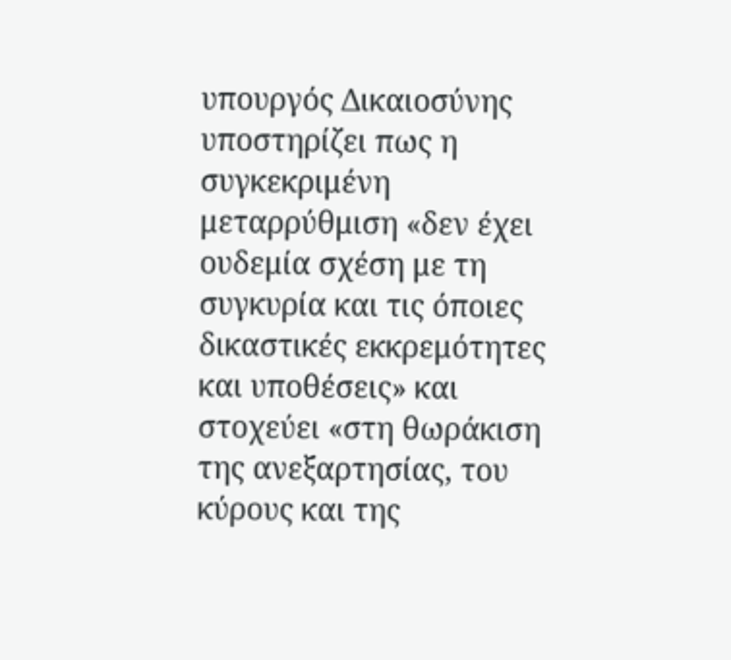υπουργός Δικαιοσύνης υποστηρίζει πως η συγκεκριμένη μεταρρύθμιση «δεν έχει ουδεμία σχέση με τη συγκυρία και τις όποιες δικαστικές εκκρεμότητες και υποθέσεις» και στοχεύει «στη θωράκιση της ανεξαρτησίας, του κύρους και της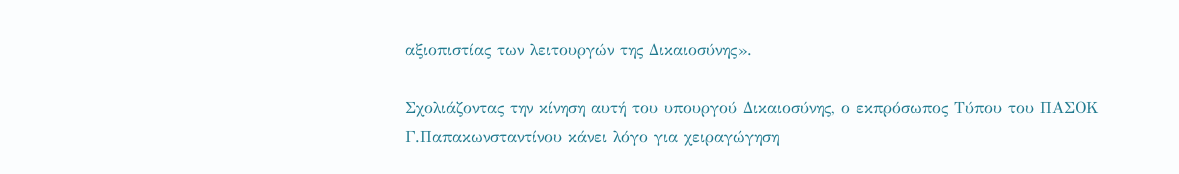αξιοπιστίας των λειτουργών της Δικαιοσύνης».

Σχολιάζοντας την κίνηση αυτή του υπουργού Δικαιοσύνης, ο εκπρόσωπος Τύπου του ΠΑΣΟΚ Γ.Παπακωνσταντίνου κάνει λόγο για χειραγώγηση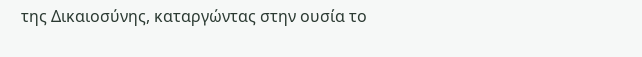της Δικαιοσύνης, καταργώντας στην ουσία το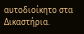αυτοδιοίκητο στα Δικαστήρια.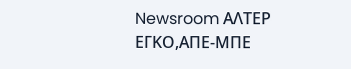Newsroom ΑΛΤΕΡ ΕΓΚΟ,ΑΠΕ-ΜΠΕ